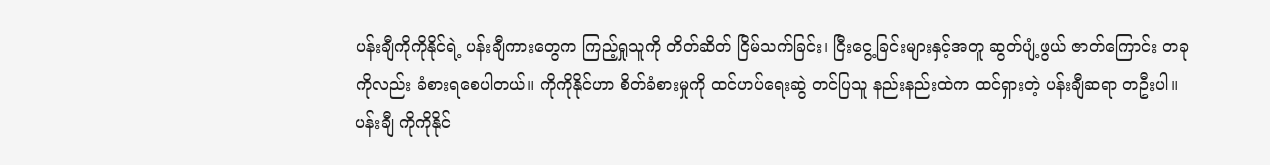ပန်းချီကိုကိုနိုင်ရဲ့ ပန်းချီကားတွေက ကြည့်ရှုသူကို တိတ်ဆိတ် ငြိမ်သက်ခြင်း၊ ငြီးငွေ့ခြင်းများနှင့်အတူ ဆွတ်ပျံ့ဖွယ် ဇာတ်ကြောင်း တခုကိုလည်း ခံစားရစေပါတယ်။ ကိုကိုနိုင်ဟာ စိတ်ခံစားမှုကို ထင်ဟပ်ရေးဆွဲ တင်ပြသူ နည်းနည်းထဲက ထင်ရှားတဲ့ ပန်းချီဆရာ တဦးပါ။
ပန်းချီ ကိုကိုနိုင်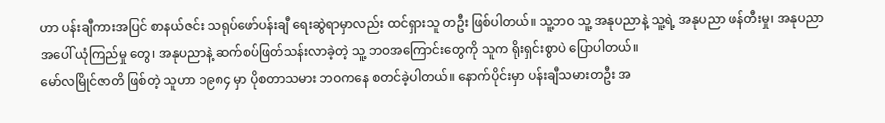ဟာ ပန်းချီကားအပြင် စာနယ်ဇင်း သရုပ်ဖော်ပန်းချီ ရေးဆွဲရာမှာလည်း ထင်ရှားသူ တဦး ဖြစ်ပါတယ်။ သူ့ဘဝ သူ့ အနုပညာနဲ့ သူ့ရဲ့ အနုပညာ ဖန်တီးမှု၊ အနုပညာအပေါ် ယုံကြည်မှု တွေ၊ အနုပညာနဲ့ ဆက်စပ်ဖြတ်သန်းလာခဲ့တဲ့ သူ့ ဘဝအကြောင်းတွေကို သူက ရိုးရှင်းစွာပဲ ပြောပါတယ်။
မော်လမြိုင်ဇာတိ ဖြစ်တဲ့ သူဟာ ၁၉၈၄ မှာ ပိုစတာသမား ဘဝကနေ စတင်ခဲ့ပါတယ်။ နောက်ပိုင်းမှာ ပန်းချီသမားတဦး အ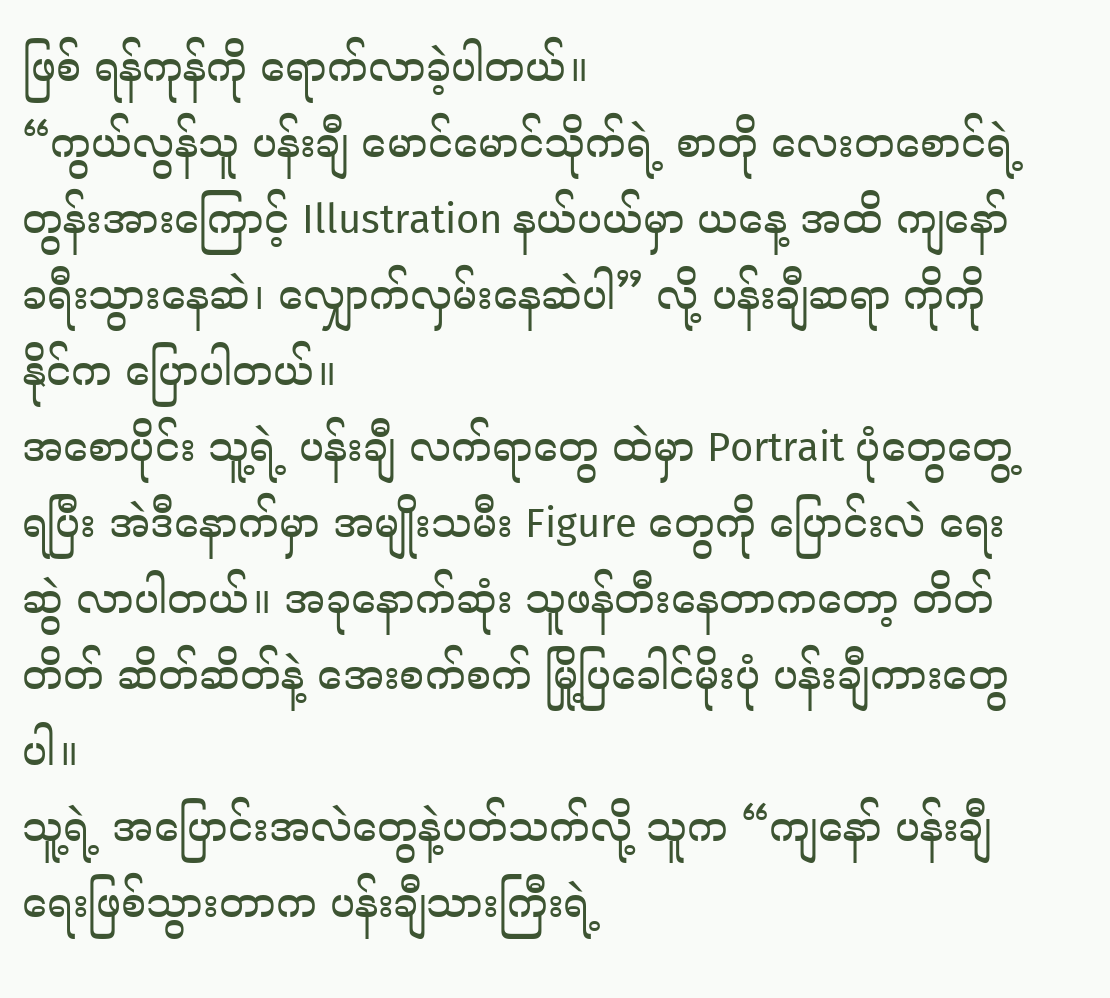ဖြစ် ရန်ကုန်ကို ရောက်လာခဲ့ပါတယ်။
“ကွယ်လွန်သူ ပန်းချီ မောင်မောင်သိုက်ရဲ့ စာတို လေးတစောင်ရဲ့ တွန်းအားကြောင့် Illustration နယ်ပယ်မှာ ယနေ့ အထိ ကျနော် ခရီးသွားနေဆဲ၊ လျှောက်လှမ်းနေဆဲပါ” လို့ ပန်းချီဆရာ ကိုကိုနိုင်က ပြောပါတယ်။
အစောပိုင်း သူ့ရဲ့ ပန်းချီ လက်ရာတွေ ထဲမှာ Portrait ပုံတွေတွေ့ရပြီး အဲဒီနောက်မှာ အမျိုးသမီး Figure တွေကို ပြောင်းလဲ ရေး ဆွဲ လာပါတယ်။ အခုနောက်ဆုံး သူဖန်တီးနေတာကတော့ တိတ်တိတ် ဆိတ်ဆိတ်နဲ့ အေးစက်စက် မြို့ပြခေါင်မိုးပုံ ပန်းချီကားတွေပါ။
သူ့ရဲ့ အပြောင်းအလဲတွေနဲ့ပတ်သက်လို့ သူက “ကျနော် ပန်းချီရေးဖြစ်သွားတာက ပန်းချီသားကြီးရဲ့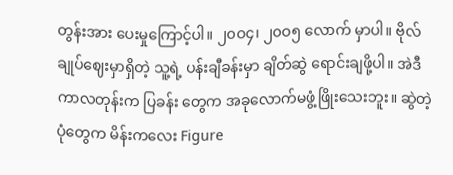တွန်းအား ပေးမှုကြောင့်ပါ။ ၂၀ဝ၄၊ ၂၀ဝ၅ လောက် မှာပါ။ ဗိုလ်ချုပ်ဈေးမှာရှိတဲ့ သူ့ရဲ့ ပန်းချီခန်းမှာ ချိတ်ဆွဲ ရောင်းချဖို့ပါ။ အဲဒီကာလတုန်းက ပြခန်း တွေက အခုလောက်မဖွံ့ဖြိုးသေးဘူး။ ဆွဲတဲ့ပုံတွေက မိန်းကလေး Figure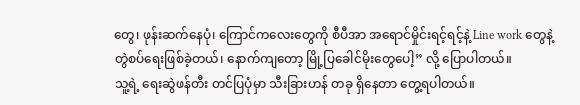တွေ၊ ဖုန်းဆက်နေပုံ၊ ကြောင်ကလေးတွေကို စီပီအာ အရောင်မှိုင်းရင့်ရင့်နဲ့ Line work တွေနဲ့ တွဲစပ်ရေးဖြစ်ခဲ့တယ်၊ နောက်ကျတော့ မြို့ပြခေါင်မိုးတွေပေါ့” လို့ ပြောပါတယ်။
သူ့ရဲ့ ရေးဆွဲဖန်တီး တင်ပြပုံမှာ သီးခြားဟန် တခု ရှိနေတာ တွေ့ရပါတယ်။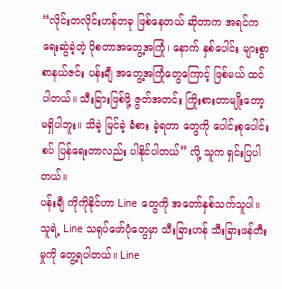“လိုင်းတလိုင်းဟန်တခု ဖြစ်နေတယ် ဆိုတာက အရင်က ရေးဆွဲခဲ့တဲ့ ပိုစတာအတွေ့အကြုံ၊ နောက် နှစ်ပေါင်း များစွာ စာနယ်ဇင်း ပန်းချီ အတွေ့အကြုံတွေကြောင့် ဖြစ်မယ် ထင်ပါတယ်။ သီးခြားဖြစ်ဖို့ ဇွတ်အတင်း ကြိုးစားတာမျိုးတော့ မရှိပါဘူး။ သိခဲ့ မြင်ခဲ့ ခံစား ခဲ့ရတာ တွေကို ပေါင်းစုပေါင်းစပ် ပြန်ရေးတာလည်း ပါနိုင်ပါတယ်” လို့ သူက ရှင်းပြပါတယ်။
ပန်းချီ ကိုကိုနိုင်ဟာ Line တွေကို အတော်နှစ်သက်သူပါ။ သူရဲ့ Line သရုပ်ဖော်ပုံတွေမှာ သီးခြားဟန် သီးခြားဖန်တီးမှုကို တွေ့ရပါတယ်။ Line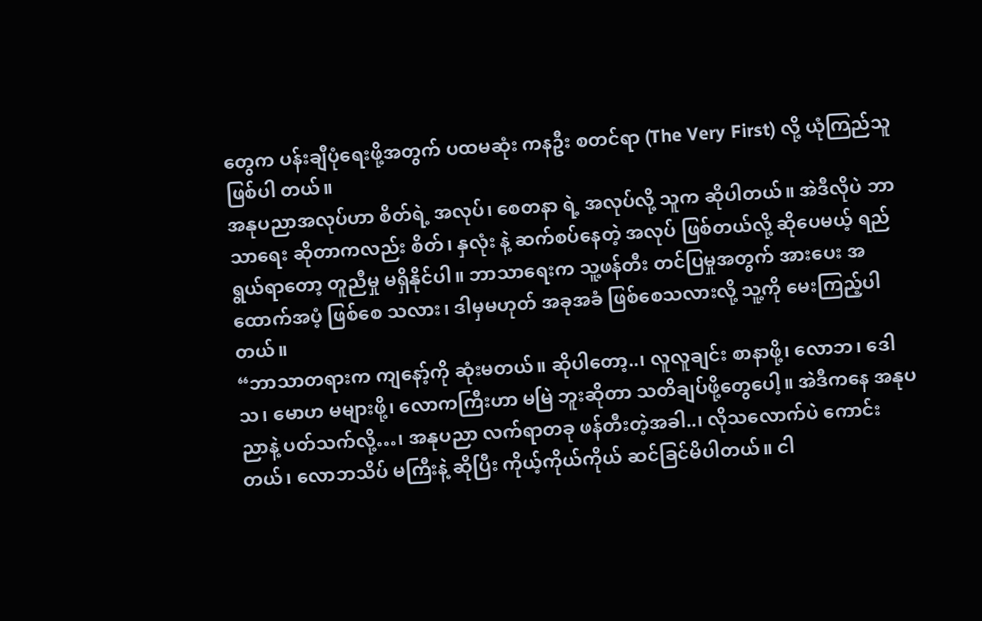တွေက ပန်းချီပုံရေးဖို့အတွက် ပထမဆုံး ကနဦး စတင်ရာ (The Very First) လို့ ယုံကြည်သူ ဖြစ်ပါ တယ်။
အနုပညာအလုပ်ဟာ စိတ်ရဲ့ အလုပ်၊ စေတနာ ရဲ့ အလုပ်လို့ သူက ဆိုပါတယ်။ အဲဒီလိုပဲ ဘာသာရေး ဆိုတာကလည်း စိတ်၊ နှလုံး နဲ့ ဆက်စပ်နေတဲ့ အလုပ် ဖြစ်တယ်လို့ ဆိုပေမယ့် ရည်ရွယ်ရာတော့ တူညီမှု မရှိနိုင်ပါ။ ဘာသာရေးက သူ့ဖန်တီး တင်ပြမှုအတွက် အားပေး အထောက်အပံ့ ဖြစ်စေ သလား၊ ဒါမှမဟုတ် အခုအခံ ဖြစ်စေသလားလို့ သူ့ကို မေးကြည့်ပါတယ်။
“ဘာသာတရားက ကျနော့်ကို ဆုံးမတယ်။ ဆိုပါတော့..၊ လူလူချင်း စာနာဖို့၊ လောဘ၊ ဒေါသ၊ မောဟ မများဖို့၊ လောကကြီးဟာ မမြဲ ဘူးဆိုတာ သတိချပ်ဖို့တွေပေါ့။ အဲဒီကနေ အနုပညာနဲ့ ပတ်သက်လို့…၊ အနုပညာ လက်ရာတခု ဖန်တီးတဲ့အခါ..၊ လိုသလောက်ပဲ ကောင်းတယ်၊ လောဘသိပ် မကြီးနဲ့ ဆိုပြီး ကိုယ့်ကိုယ်ကိုယ် ဆင်ခြင်မိပါတယ်။ ငါ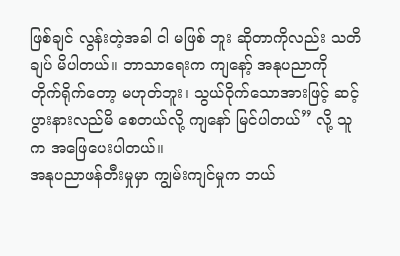ဖြစ်ချင် လွန်းတဲ့အခါ ငါ မဖြစ် ဘူး ဆိုတာကိုလည်း သတိချပ် မိပါတယ်။ ဘာသာရေးက ကျနော့် အနုပညာကို တိုက်ရိုက်တော့ မဟုတ်ဘူး၊ သွယ်ဝိုက်သောအားဖြင့် ဆင့်ပွားနားလည်မိ စေတယ်လို့ ကျနော် မြင်ပါတယ်” လို့ သူက အဖြေပေးပါတယ်။
အနုပညာဖန်တီးမှုမှာ ကျွမ်းကျင်မှုက ဘယ်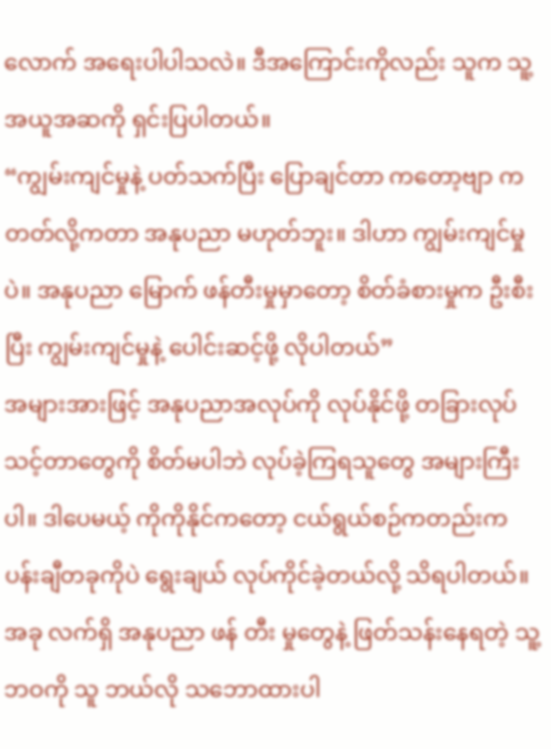လောက် အရေးပါပါသလဲ။ ဒီအကြောင်းကိုလည်း သူက သူ့အယူအဆကို ရှင်းပြပါတယ်။
“ကျွမ်းကျင်မှုနဲ့ ပတ်သက်ပြီး ပြောချင်တာ ကတော့ဗျာ ကတတ်လို့ကတာ အနုပညာ မဟုတ်ဘူး။ ဒါဟာ ကျွမ်းကျင်မှုပဲ။ အနုပညာ မြောက် ဖန်တီးမှုမှာတော့ စိတ်ခံစားမှုက ဦးစီးပြီး ကျွမ်းကျင်မှုနဲ့ ပေါင်းဆင့်ဖို့ လိုပါတယ်”
အများအားဖြင့် အနုပညာအလုပ်ကို လုပ်နိုင်ဖို့ တခြားလုပ်သင့်တာတွေကို စိတ်မပါဘဲ လုပ်ခဲ့ကြရသူတွေ အများကြီးပါ။ ဒါပေမယ့် ကိုကိုနိုင်ကတော့ ငယ်ရွယ်စဉ်ကတည်းက ပန်းချီတခုကိုပဲ ရွေးချယ် လုပ်ကိုင်ခဲ့တယ်လို့ သိရပါတယ်။ အခု လက်ရှိ အနုပညာ ဖန် တီး မှုတွေနဲ့ ဖြတ်သန်းနေရတဲ့ သူ့ဘဝကို သူ ဘယ်လို သဘောထားပါ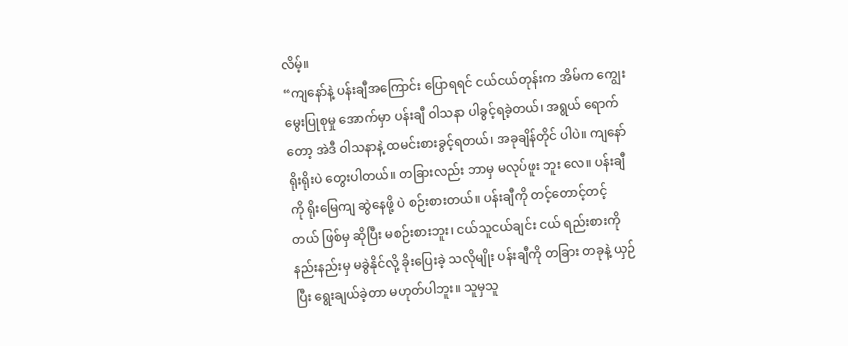လိမ့်။
“ကျနော်နဲ့ ပန်းချီအကြောင်း ပြောရရင် ငယ်ငယ်တုန်းက အိမ်က ကျွေးမွေးပြုစုမှု အောက်မှာ ပန်းချီ ဝါသနာ ပါခွင့်ရခဲ့တယ်၊ အရွယ် ရောက်တော့ အဲဒီ ဝါသနာနဲ့ ထမင်းစားခွင့်ရတယ်၊ အခုချိန်တိုင် ပါပဲ။ ကျနော် ရိုးရိုးပဲ တွေးပါတယ်။ တခြားလည်း ဘာမှ မလုပ်ဖူး ဘူး လေ။ ပန်းချီကို ရိုးမြေကျ ဆွဲနေဖို့ ပဲ စဉ်းစားတယ်။ ပန်းချီကို တင့်တောင့်တင့်တယ် ဖြစ်မှ ဆိုပြီး မစဉ်းစားဘူး၊ ငယ်သူငယ်ချင်း ငယ် ရည်းစားကို နည်းနည်းမှ မခွဲနိုင်လို့ ခိုးပြေးခဲ့ သလိုမျိုး ပန်းချီကို တခြား တခုနဲ့ ယှဉ်ပြီး ရွေးချယ်ခဲ့တာ မဟုတ်ပါဘူး။ သူမှသူ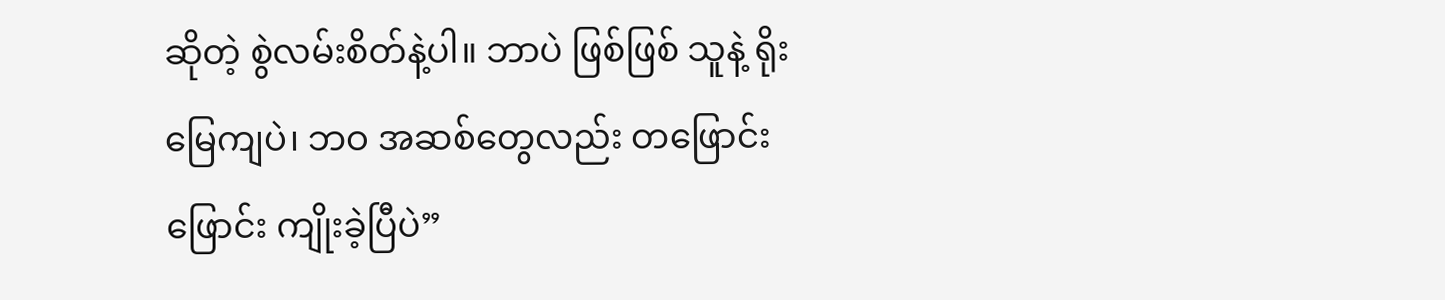ဆိုတဲ့ စွဲလမ်းစိတ်နဲ့ပါ။ ဘာပဲ ဖြစ်ဖြစ် သူနဲ့ ရိုးမြေကျပဲ၊ ဘဝ အဆစ်တွေလည်း တဖြောင်းဖြောင်း ကျိုးခဲ့ပြီပဲ”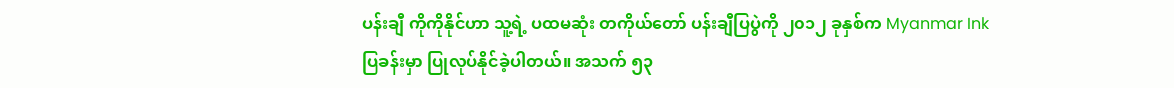ပန်းချီ ကိုကိုနိုင်ဟာ သူ့ရဲ့ ပထမဆုံး တကိုယ်တော် ပန်းချီပြပွဲကို ၂၀၁၂ ခုနှစ်က Myanmar Ink ပြခန်းမှာ ပြုလုပ်နိုင်ခဲ့ပါတယ်။ အသက် ၅၃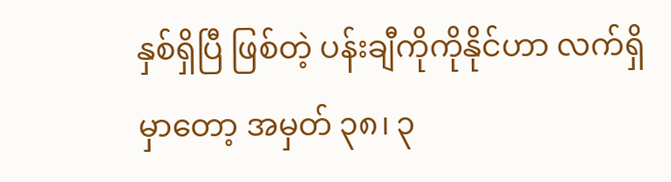နှစ်ရှိပြီ ဖြစ်တဲ့ ပန်းချီကိုကိုနိုင်ဟာ လက်ရှိမှာတော့ အမှတ် ၃၈၊ ၃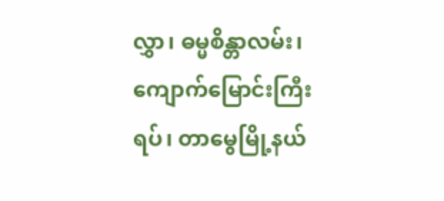လွှာ၊ ဓမ္မစိန္တာလမ်း၊ ကျောက်မြောင်းကြီးရပ်၊ တာမွေမြို့နယ်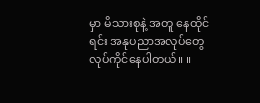မှာ မိသားစုနဲ့ အတူ နေထိုင်ရင်း အနုပညာအလုပ်တွေ လုပ်ကိုင်နေပါတယ်။ ။